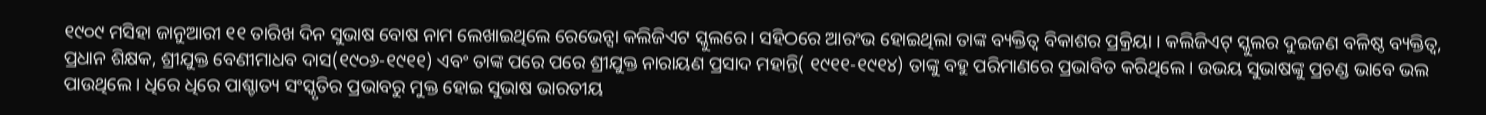୧୯୦୯ ମସିହା ଜାନୁଆରୀ ୧୧ ତାରିଖ ଦିନ ସୁଭାଷ ବୋଷ ନାମ ଲେଖାଇଥିଲେ ରେଭେନ୍ସା କଲିଜିଏଟ ସ୍କୁଲରେ। ସହିଠରେ ଆରଂଭ ହୋଇଥିଲା ତାଙ୍କ ବ୍ୟକ୍ତିତ୍ଵ ବିକାଶର ପ୍ରକ୍ରିୟା । କଲିଜିଏଟ୍ ସ୍କୁଲର ଦୁଇଜଣ ବଳିଷ୍ଠ ବ୍ୟକ୍ତିତ୍ବ, ପ୍ରଧାନ ଶିକ୍ଷକ, ଶ୍ରୀଯୁକ୍ତ ବେଣୀମାଧବ ଦାସ(୧୯୦୬-୧୯୧୧) ଏବଂ ତାଙ୍କ ପରେ ପରେ ଶ୍ରୀଯୁକ୍ତ ନାରାୟଣ ପ୍ରସାଦ ମହାନ୍ତି( ୧୯୧୧-୧୯୧୪) ତାଙ୍କୁ ବହୁ ପରିମାଣରେ ପ୍ରଭାବିତ କରିଥିଲେ। ଉଭୟ ସୁଭାଷଙ୍କୁ ପ୍ରଚଣ୍ଡ ଭାବେ ଭଲ ପାଉଥିଲେ। ଧିରେ ଧିରେ ପାଶ୍ଚାତ୍ୟ ସଂସ୍କୃତିର ପ୍ରଭାବରୁ ମୁକ୍ତ ହୋଇ ସୁଭାଷ ଭାରତୀୟ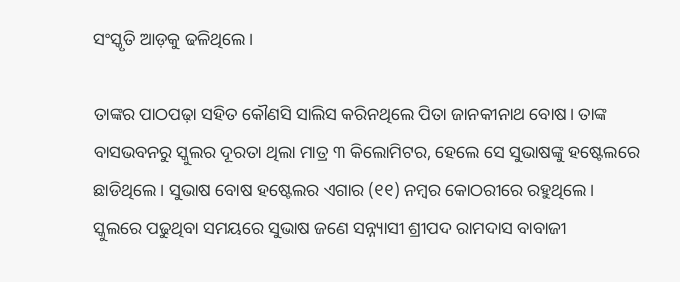ସଂସ୍କୃତି ଆଡ଼କୁ ଢଳିଥିଲେ।

ତାଙ୍କର ପାଠପଢ଼ା ସହିତ କୌଣସି ସାଲିସ କରିନଥିଲେ ପିତା ଜାନକୀନାଥ ବୋଷ। ତାଙ୍କ ବାସଭବନରୁ ସ୍କୁଲର ଦୂରତା ଥିଲା ମାତ୍ର ୩ କିଲୋମିଟର, ହେଲେ ସେ ସୁଭାଷଙ୍କୁ ହଷ୍ଟେଲରେ ଛାଡିଥିଲେ। ସୁଭାଷ ବୋଷ ହଷ୍ଟେଲର ଏଗାର (୧୧) ନମ୍ବର କୋଠରୀରେ ରହୁଥିଲେ। ସ୍କୁଲରେ ପଢୁଥିବା ସମୟରେ ସୁଭାଷ ଜଣେ ସନ୍ନ୍ୟାସୀ ଶ୍ରୀପଦ ରାମଦାସ ବାବାଜୀ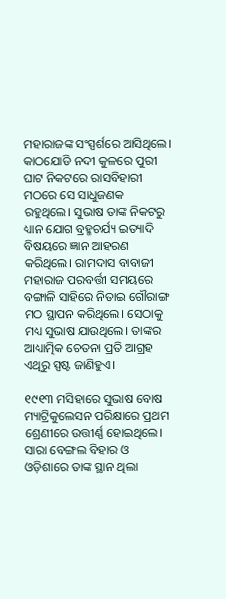ମହାରାଜଙ୍କ ସଂସ୍ପର୍ଶରେ ଆସିଥିଲେ। କାଠଯୋଡି ନଦୀ କୁଳରେ ପୁରୀ ଘାଟ ନିକଟରେ ରାସବିହାରୀ ମଠରେ ସେ ସାଧୁଜଣକ ରହୁଥିଲେ। ସୁଭାଷ ତାଙ୍କ ନିକଟରୁ ଧ୍ୟାନ ଯୋଗ ବ୍ରହ୍ମଚର୍ଯ୍ୟ ଇତ୍ୟାଦି ବିଷୟରେ ଜ୍ଞାନ ଆହରଣ କରିଥିଲେ। ରାମଦାସ ବାବାଜୀ ମହାରାଜ ପରବର୍ତ୍ତୀ ସମୟରେ ବଙ୍ଗାଳି ସାହିରେ ନିତାଇ ଗୌରାଙ୍ଗ ମଠ ସ୍ଥାପନ କରିଥିଲେ। ସେଠାକୁ ମଧ୍ୟ ସୁଭାଷ ଯାଉଥିଲେ। ତାଙ୍କର ଆଧ୍ୟାତ୍ମିକ ଚେତନା ପ୍ରତି ଆଗ୍ରହ ଏଥିରୁ ସ୍ପଷ୍ଟ ଜାଣିହୁଏ।

୧୯୧୩ ମସିହାରେ ସୁଭାଷ ବୋଷ ମ୍ୟାଟ୍ରିକୁଲେସନ ପରିକ୍ଷାରେ ପ୍ରଥମ ଶ୍ରେଣୀରେ ଉତ୍ତୀର୍ଣ୍ଣ ହୋଇଥିଲେ। ସାରା ବେଙ୍ଗଲ ବିହାର ଓ ଓଡ଼ିଶାରେ ତାଙ୍କ ସ୍ଥାନ ଥିଲା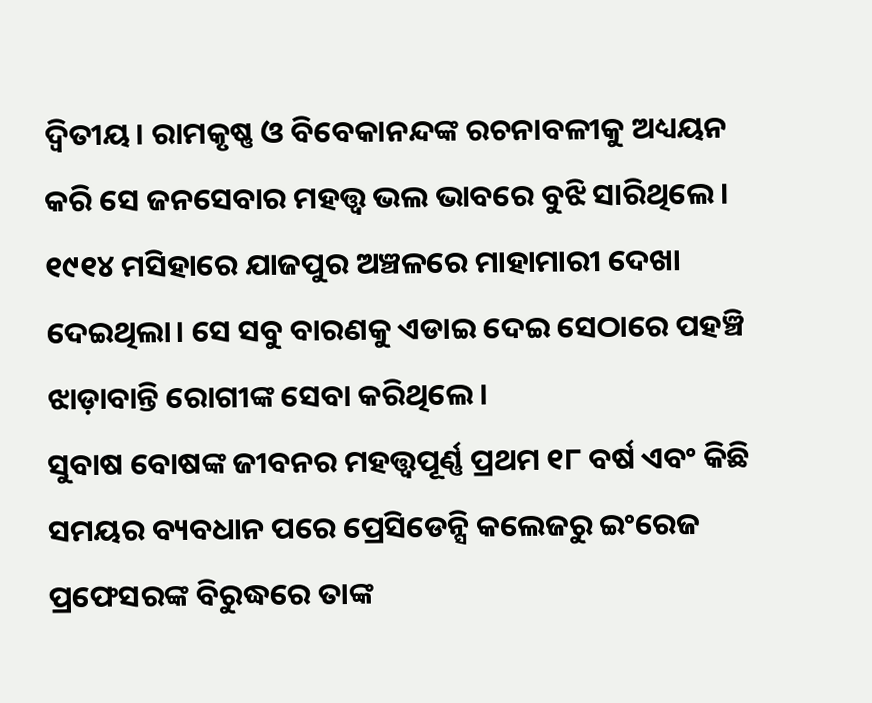ଦ୍ଵିତୀୟ। ରାମକୃଷ୍ଣ ଓ ବିବେକାନନ୍ଦଙ୍କ ରଚନାବଳୀକୁ ଅଧ୍ୟୟନ କରି ସେ ଜନସେବାର ମହତ୍ତ୍ଵ ଭଲ ଭାବରେ ବୁଝି ସାରିଥିଲେ। ୧୯୧୪ ମସିହାରେ ଯାଜପୁର ଅଞ୍ଚଳରେ ମାହାମାରୀ ଦେଖା ଦେଇଥିଲା। ସେ ସବୁ ବାରଣକୁ ଏଡାଇ ଦେଇ ସେଠାରେ ପହଞ୍ଚି ଝାଡ଼ାବାନ୍ତି ରୋଗୀଙ୍କ ସେବା କରିଥିଲେ।
ସୁବାଷ ବୋଷଙ୍କ ଜୀବନର ମହତ୍ତ୍ୱପୂର୍ଣ୍ଣ ପ୍ରଥମ ୧୮ ବର୍ଷ ଏବଂ କିଛି ସମୟର ବ୍ୟବଧାନ ପରେ ପ୍ରେସିଡେନ୍ସି କଲେଜରୁ ଇଂରେଜ ପ୍ରଫେସରଙ୍କ ବିରୁଦ୍ଧରେ ତାଙ୍କ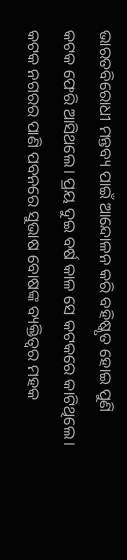ଭାରତବିରୋଧୀ ମନ୍ତବ୍ୟ ପାଇଁ ଆନ୍ଦୋଳନ କରି ବହିଷ୍କୃତ ହୋଇ ପୁଣି କଟକ ଫେରି ଆସିଥଲେ। ପ୍ରୟ ଦୁଇ ବର୍ଷ କାଳ ସେ କଟକରେ କାଟିଥିଲେ।
କଟକ ନଗରର ପାଣି ପବନରେ ସୁଭାଷ ବୋଷଙ୍କ ବ୍ୟକ୍ତିତ୍ବର ମହକ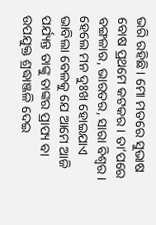ଭରି ରହିଛି। ମୋ ମତରେ ସୁଭାଷ ବୋଷ ପ୍ରଥମେ କଟକର। ତା’ପରେ ବଙ୍ଗଳାର, ଭାରତର, ସାରା ବିଶ୍ୱର। ହେଲେ ମନ ଦୁଃଖ ହୋଇଯାଏ ଭାବିଲା ବେଳକୁ ଯେ ଆମେ ଆଜି ପର୍ଯ୍ୟନ୍ତ ତାଙ୍କୁ ତାଙ୍କର ପ୍ରାପ୍ୟ ବା ଉପଯୁକ୍ତ ଶ୍ରଦ୍ଧାଞ୍ଜଳି ଦେଇ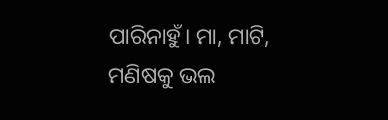ପାରିନାହୁଁ। ମା, ମାଟି, ମଣିଷକୁ ଭଲ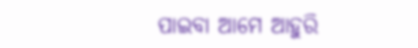ପାଇବା ଆମେ ଆହୁରି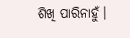ଶିଖି ପାରିନାହୁଁ।